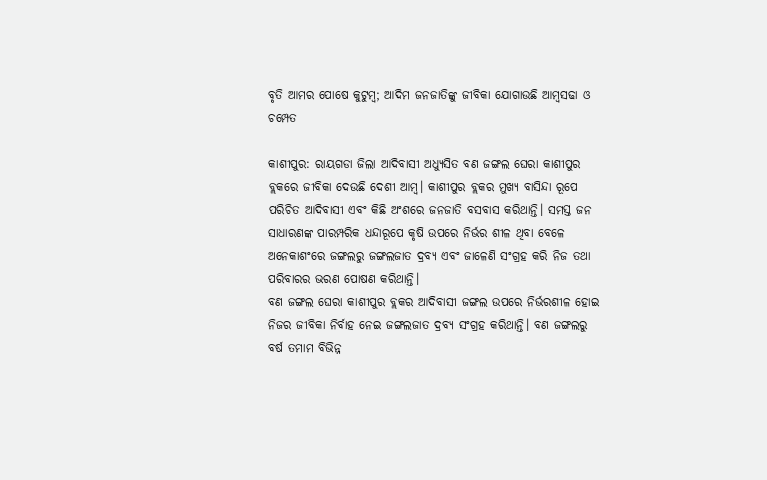ବୃତି ଆମର ପୋଷେ କୁଟୁମ୍ବ; ଆଦିମ ଜନଜାତିଙ୍କୁ ଜୀବିକା ଯୋଗାଉଛି ଆମ୍ବସଢା ଓ ଚମ୍ପେତ

କାଶୀପୁର: ରାୟଗଡା ଜିଲା ଆଦିବାସୀ ଅଧ୍ୟୁସିତ ବଣ ଜଙ୍ଗଲ ଘେରା କାଶୀପୁର ବ୍ଲକରେ ଜୀବିକା ଦେଉଛି ଦେଶୀ ଆମ୍ବ। କାଶୀପୁର ବ୍ଲକର ମୁଖ୍ୟ ବାସିନ୍ଦା ରୂପେ ପରିଚିତ ଆଦିବାସୀ ଏବଂ କିଛି ଅଂଶରେ ଜନଜାତି ବସବାସ କରିଥାନ୍ତି। ସମସ୍ତ ଜନ ସାଧାରଣଙ୍କ ପାରମ୍ପରିକ ଧନ୍ଦାରୂପେ କୃଷି ଉପରେ ନିର୍ଭର ଶୀଳ ଥିବା ବେଳେ ଅନେକାଶଂରେ ଜଙ୍ଗଲରୁ ଜଙ୍ଗଲଜାତ ଦ୍ରବ୍ୟ ଏବଂ ଜାଳେଣି ସଂଗ୍ରହ କରି ନିଜ ତଥା ପରିବାରର ଭରଣ ପୋଷଣ କରିଥାନ୍ତି।
ବଣ ଜଙ୍ଗଲ ଘେରା କାଶୀପୁର ବ୍ଲକର ଆଦିବାସୀ ଜଙ୍ଗଲ ଉପରେ ନିର୍ଭରଶୀଳ ହୋଇ ନିଜର ଜୀବିକା ନିର୍ବାହ ନେଇ ଜଙ୍ଗଲଜାତ ଦ୍ରବ୍ୟ ସଂଗ୍ରହ କରିଥାନ୍ତି। ବଣ ଜଙ୍ଗଲରୁ ବର୍ଷ ତମାମ ବିଭିନ୍ନ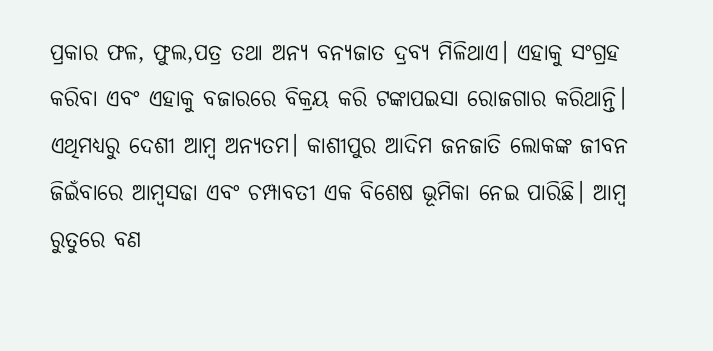ପ୍ରକାର ଫଳ, ଫୁଲ,ପତ୍ର ତଥା ଅନ୍ୟ ବନ୍ୟଜାତ ଦ୍ରବ୍ୟ ମିଳିଥାଏ। ଏହାକୁ ସଂଗ୍ରହ କରିବା ଏବଂ ଏହାକୁ ବଜାରରେ ବିକ୍ରୟ କରି ଟଙ୍କାପଇସା ରୋଜଗାର କରିଥାନ୍ତି। ଏଥିମଧ୍ୟରୁ ଦେଶୀ ଆମ୍ବ ଅନ୍ୟତମ। କାଶୀପୁର ଆଦିମ ଜନଜାତି ଲୋକଙ୍କ ଜୀବନ ଜିଇଁବାରେ ଆମ୍ବସଢା ଏବଂ ଚମ୍ପାବତୀ ଏକ ବିଶେଷ ଭୂମିକା ନେଇ ପାରିଛି। ଆମ୍ବ ରୁତୁରେ ବଣ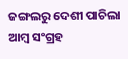ଜଙ୍ଗଲରୁ ଦେଶୀ ପାଚିଲା ଆମ୍ବ ସଂଗ୍ରହ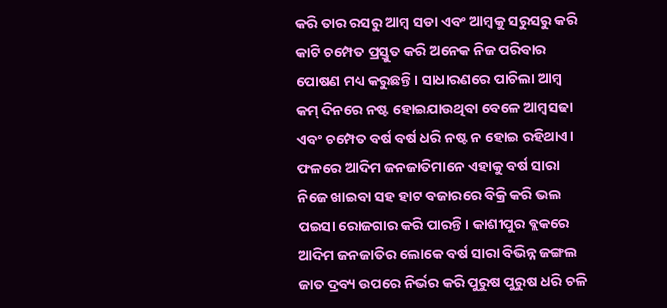କରି ତାର ରସରୁ ଆମ୍ବ ସଡା ଏବଂ ଆମ୍ବକୁ ସରୁସରୁ କରି କାଟି ଚମ୍ପେତ ପ୍ରସ୍ତୁତ କରି ଅନେକ ନିଜ ପରିବାର ପୋଷଣ ମଧ୍ୟ କରୁଛନ୍ତି। ସାଧାରଣରେ ପାଚିଲା ଆମ୍ବ କମ୍ ଦିନରେ ନଷ୍ଟ ହୋଇଯାଉଥିବା ବେଳେ ଆମ୍ବସଢା ଏବଂ ଚମ୍ପେତ ବର୍ଷ ବର୍ଷ ଧରି ନଷ୍ଟ ନ ହୋଇ ରହିଥାଏ।
ଫଳରେ ଆଦିମ ଜନଜାତିମାନେ ଏହାକୁ ବର୍ଷ ସାରା ନିଜେ ଖାଇବା ସହ ହାଟ ବଜାରରେ ବିକ୍ରି କରି ଭଲ ପଇସା ରୋଜଗାର କରି ପାରନ୍ତି। କାଶୀପୁର ବ୍ଲକରେ ଆଦିମ ଜନଜାତିର ଲୋକେ ବର୍ଷ ସାରା ବିଭିନ୍ନ ଜଙ୍ଗଲ ଜାତ ଦ୍ରବ୍ୟ ଉପରେ ନିର୍ଭର କରି ପୁରୁଷ ପୁରୁଷ ଧରି ଚଳି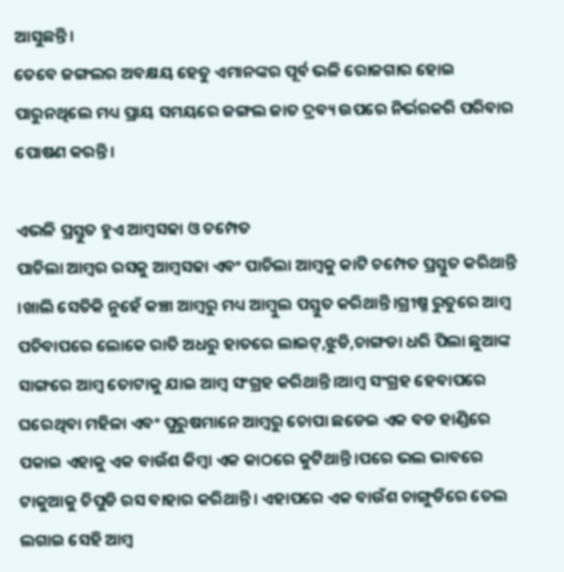ଆସୁଛନ୍ତି।
ତେବେ ଜଙ୍ଗଲର ଅବକ୍ଷୟ ହେତୁ ଏମାନଙ୍କର ପୂର୍ବ ଭଳି ରୋଜଗାର ହୋଇ ପାରୁନଥିଲେ ମଧ୍ୟ ପ୍ରାୟ ସମୟରେ ଜଙ୍ଗଲ ଜାତ ଦ୍ରବ୍ୟ ଉପରେ ନିର୍ଭରକରି ପରିବାର ପୋଷଣ କରନ୍ତି।

ଏଭଳି ପ୍ରସ୍ତୁତ ହୁଏ ଆମ୍ବସଢା ଓ ଚମ୍ପେତ
ପାଚିଲା ଆମ୍ବର ରସକୁ ଆମ୍ବସଢା ଏବଂ ପାଚିଲା ଆମ୍ବକୁ କାଟି ଚମ୍ପେତ ପ୍ରସ୍ତୁତ କରିଥାନ୍ତି ।ଖାଲି ସେତିକି ନୁହେଁ କଞ୍ଚା ଆମ୍ବରୁ ମଧ୍ୟ ଆମ୍ବୁଲ ପସ୍ତୁତ କରିଥାନ୍ତି।ଗ୍ରୀଷ୍ମ ରୁତୁରେ ଆମ୍ବ ପଚିବାପରେ ଲୋକେ ରାତି ଅଧରୁ ହାତରେ ଲାଇଟ୍,ଝୁଡି,ଚାଙ୍ଗଡା ଧରି ପିଲା ଛୁଆଙ୍କ ସାଙ୍ଗରେ ଆମ୍ବ ତୋଟାକୁ ଯାଇ ଆମ୍ବ ସଂଗ୍ରହ କରିଥାନ୍ତି।ଆମ୍ବ ସଂଗ୍ରହ ହେବାପରେ ଘରେଥିବା ମହିଳା ଏବଂ ପୁରୁଷମାନେ ଆମ୍ବରୁ ଚୋପା ଛଡେଇ ଏକ ବଡ ହାଣ୍ଡିରେ ପକାଇ ଏହାକୁ ଏକ ବାଉଁଶ କିମ୍ବା ଏକ କାଠରେ କୁଟିଥାନ୍ତି।ପରେ ଭଲ ଭାବରେ ଟାକୁଆକୁ ଚିପୁଡି ରସ ବାହାର କରିଥାନ୍ତି। ଏହାପରେ ଏକ ବାଉଁଶ ଚାଙ୍ଗୁଡିରେ ତେଲ ଲଗାଇ ସେହି ଆମ୍ବ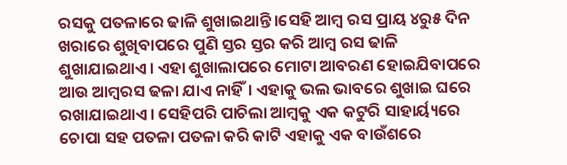ରସକୁ ପତଳାରେ ଢାଳି ଶୁଖାଇଥାନ୍ତି।ସେହି ଆମ୍ବ ରସ ପ୍ରାୟ ୪ରୁ୫ ଦିନ ଖରାରେ ଶୁଖିବାପରେ ପୁଣି ସ୍ତର ସ୍ତର କରି ଆମ୍ବ ରସ ଢାଳି ଶୁଖାଯାଇଥାଏ। ଏହା ଶୁଖାଲାପରେ ମୋଟା ଆବରଣ ହୋଇଯିବାପରେ ଆଉ ଆମ୍ବରସ ଢଳା ଯାଏ ନାହିଁ। ଏହାକୁ ଭଲ ଭାବରେ ଶୁଖାଇ ଘରେ ରଖାଯାଇଥାଏ। ସେହିପରି ପାଚିଲା ଆମ୍ବକୁ ଏକ କଟୁରି ସାହାର୍ୟ୍ୟରେ ଚୋପା ସହ ପତଳା ପତଳା କରି କାଟି ଏହାକୁ ଏକ ବାଉଁଶରେ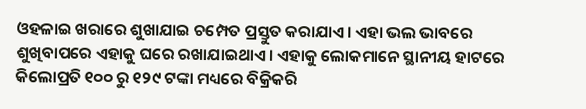ଓହଳାଇ ଖରାରେ ଶୁଖାଯାଇ ଚମ୍ପେତ ପ୍ରସ୍ତୁତ କରାଯାଏ। ଏହା ଭଲ ଭାବରେ ଶୁଖିବାପରେ ଏହାକୁ ଘରେ ରଖାଯାଇଥାଏ। ଏହାକୁ ଲୋକମାନେ ସ୍ଥାନୀୟ ହାଟରେ କିଲୋପ୍ରତି ୧୦୦ ରୁ ୧୨୯ ଟଙ୍କା ମଧ୍ୟରେ ବିକ୍ରିକରି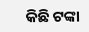କିଛି ଟଙ୍କା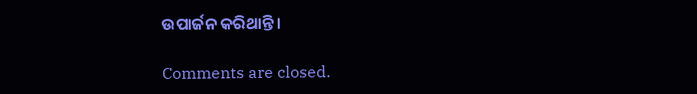ଉପାର୍ଜନ କରିଥାନ୍ତି।

Comments are closed.